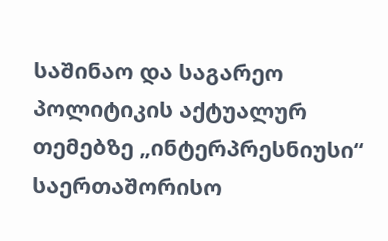საშინაო და საგარეო პოლიტიკის აქტუალურ თემებზე „ინტერპრესნიუსი“ საერთაშორისო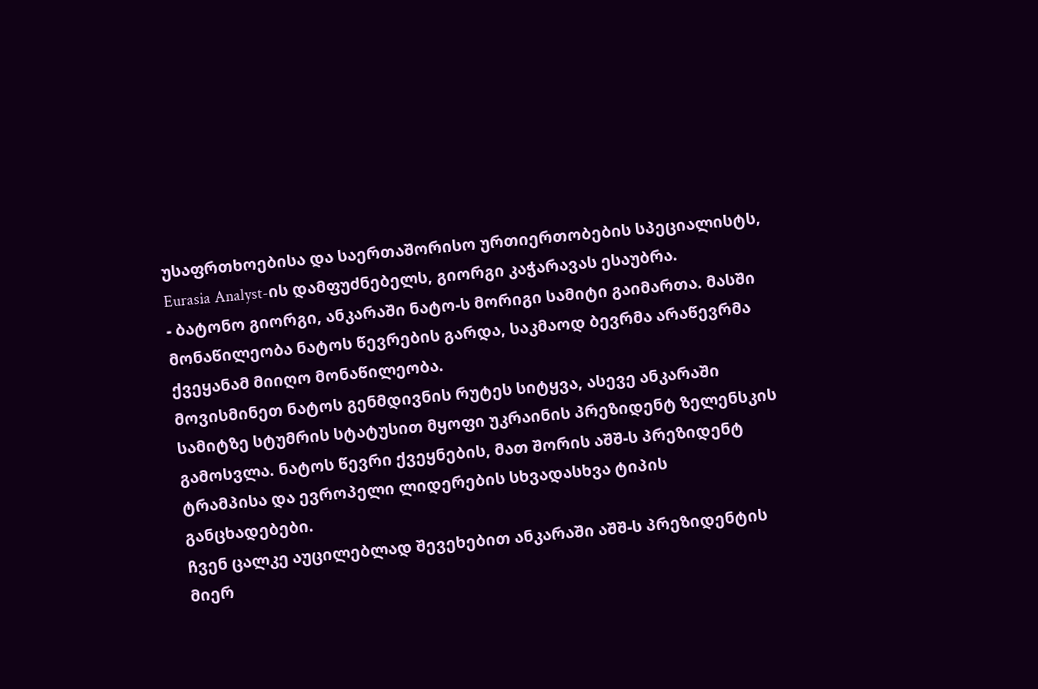უსაფრთხოებისა და საერთაშორისო ურთიერთობების სპეციალისტს, Eurasia Analyst-ის დამფუძნებელს, გიორგი კაჭარავას ესაუბრა.
- ბატონო გიორგი, ანკარაში ნატო-ს მორიგი სამიტი გაიმართა. მასში მონაწილეობა ნატოს წევრების გარდა, საკმაოდ ბევრმა არაწევრმა ქვეყანამ მიიღო მონაწილეობა.
მოვისმინეთ ნატოს გენმდივნის რუტეს სიტყვა, ასევე ანკარაში სამიტზე სტუმრის სტატუსით მყოფი უკრაინის პრეზიდენტ ზელენსკის გამოსვლა. ნატოს წევრი ქვეყნების, მათ შორის აშშ-ს პრეზიდენტ ტრამპისა და ევროპელი ლიდერების სხვადასხვა ტიპის განცხადებები.
ჩვენ ცალკე აუცილებლად შევეხებით ანკარაში აშშ-ს პრეზიდენტის მიერ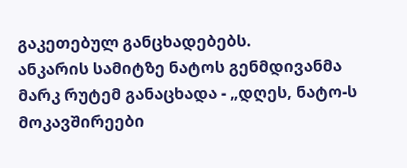გაკეთებულ განცხადებებს.
ანკარის სამიტზე ნატოს გენმდივანმა მარკ რუტემ განაცხადა - „დღეს, ნატო-ს მოკავშირეები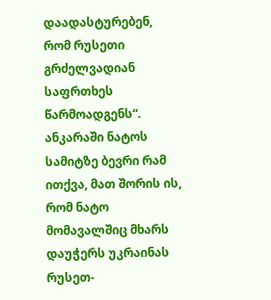დაადასტურებენ, რომ რუსეთი გრძელვადიან საფრთხეს წარმოადგენს“. ანკარაში ნატოს სამიტზე ბევრი რამ ითქვა, მათ შორის ის, რომ ნატო მომავალშიც მხარს დაუჭერს უკრაინას რუსეთ-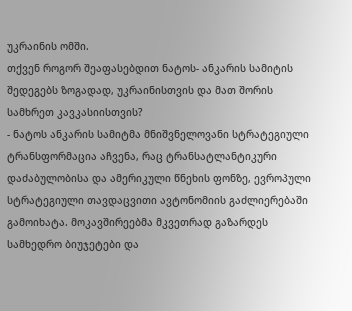უკრაინის ომში.
თქვენ როგორ შეაფასებდით ნატოს- ანკარის სამიტის შედეგებს ზოგადად, უკრაინისთვის და მათ შორის სამხრეთ კავკასიისთვის?
- ნატოს ანკარის სამიტმა მნიშვნელოვანი სტრატეგიული ტრანსფორმაცია აჩვენა, რაც ტრანსატლანტიკური დაძაბულობისა და ამერიკული წნეხის ფონზე, ევროპული სტრატეგიული თავდაცვითი ავტონომიის გაძლიერებაში გამოიხატა. მოკავშირეებმა მკვეთრად გაზარდეს სამხედრო ბიუჯეტები და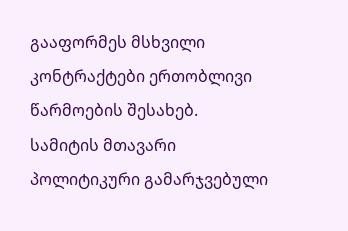გააფორმეს მსხვილი კონტრაქტები ერთობლივი წარმოების შესახებ.
სამიტის მთავარი პოლიტიკური გამარჯვებული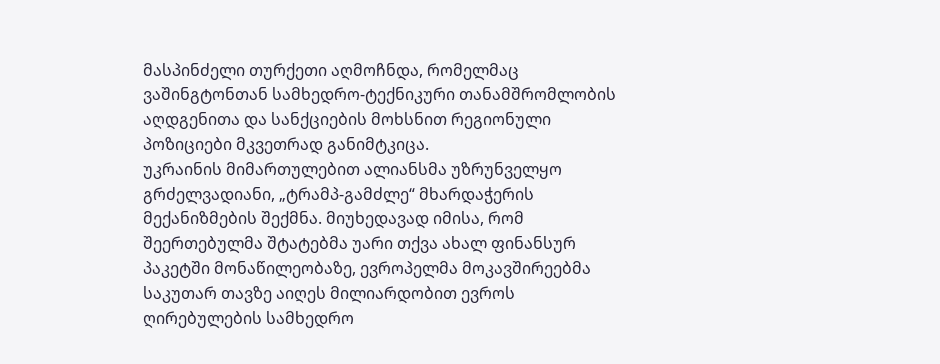მასპინძელი თურქეთი აღმოჩნდა, რომელმაც ვაშინგტონთან სამხედრო-ტექნიკური თანამშრომლობის აღდგენითა და სანქციების მოხსნით რეგიონული პოზიციები მკვეთრად განიმტკიცა.
უკრაინის მიმართულებით ალიანსმა უზრუნველყო გრძელვადიანი, „ტრამპ-გამძლე“ მხარდაჭერის მექანიზმების შექმნა. მიუხედავად იმისა, რომ შეერთებულმა შტატებმა უარი თქვა ახალ ფინანსურ პაკეტში მონაწილეობაზე, ევროპელმა მოკავშირეებმა საკუთარ თავზე აიღეს მილიარდობით ევროს ღირებულების სამხედრო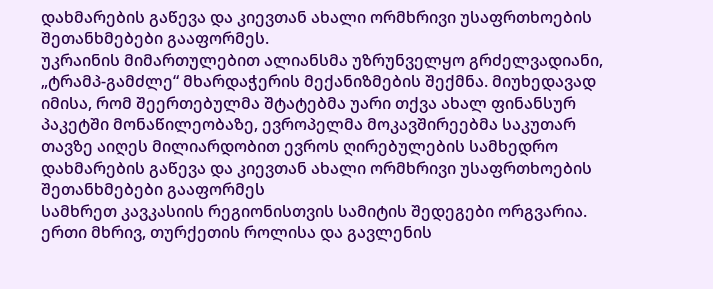დახმარების გაწევა და კიევთან ახალი ორმხრივი უსაფრთხოების შეთანხმებები გააფორმეს.
უკრაინის მიმართულებით ალიანსმა უზრუნველყო გრძელვადიანი, „ტრამპ-გამძლე“ მხარდაჭერის მექანიზმების შექმნა. მიუხედავად იმისა, რომ შეერთებულმა შტატებმა უარი თქვა ახალ ფინანსურ პაკეტში მონაწილეობაზე, ევროპელმა მოკავშირეებმა საკუთარ თავზე აიღეს მილიარდობით ევროს ღირებულების სამხედრო დახმარების გაწევა და კიევთან ახალი ორმხრივი უსაფრთხოების შეთანხმებები გააფორმეს
სამხრეთ კავკასიის რეგიონისთვის სამიტის შედეგები ორგვარია. ერთი მხრივ, თურქეთის როლისა და გავლენის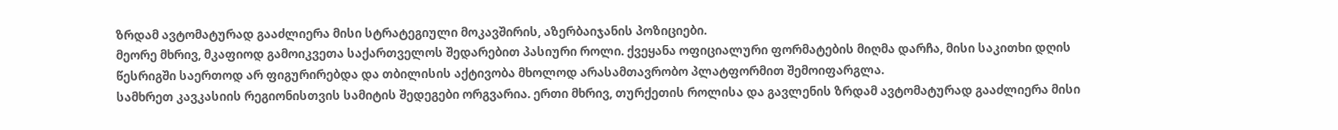ზრდამ ავტომატურად გააძლიერა მისი სტრატეგიული მოკავშირის, აზერბაიჯანის პოზიციები.
მეორე მხრივ, მკაფიოდ გამოიკვეთა საქართველოს შედარებით პასიური როლი. ქვეყანა ოფიციალური ფორმატების მიღმა დარჩა, მისი საკითხი დღის წესრიგში საერთოდ არ ფიგურირებდა და თბილისის აქტივობა მხოლოდ არასამთავრობო პლატფორმით შემოიფარგლა.
სამხრეთ კავკასიის რეგიონისთვის სამიტის შედეგები ორგვარია. ერთი მხრივ, თურქეთის როლისა და გავლენის ზრდამ ავტომატურად გააძლიერა მისი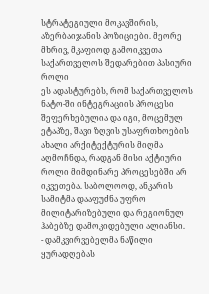სტრატეგიული მოკავშირის, აზერბაიჯანის პოზიციები. მეორე მხრივ, მკაფიოდ გამოიკვეთა საქართველოს შედარებით პასიური როლი
ეს ადასტურებს, რომ საქართველოს ნატო-ში ინტეგრაციის პროცესი შეფერხებულია და იგი, მოცემულ ეტაპზე, შავი ზღვის უსაფრთხოების ახალი არქიტექტურის მიღმა აღმოჩნდა, რადგან მისი აქტიური როლი მიმდინარე პროცესებში არ იკვეთება. საბოლოოდ, ანკარის სამიტმა დააფუძნა უფრო მილიტარიზებული და რეგიონულ ჰაბებზე დამოკიდებული ალიანსი.
- დამკვირვებელმა ნაწილი ყურადღებას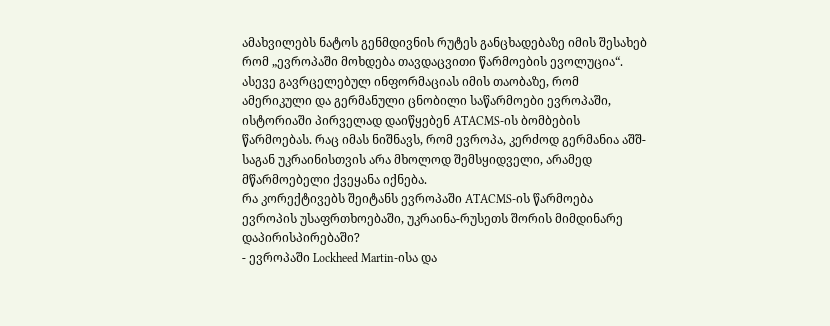ამახვილებს ნატოს გენმდივნის რუტეს განცხადებაზე იმის შესახებ რომ „ევროპაში მოხდება თავდაცვითი წარმოების ევოლუცია“.
ასევე გავრცელებულ ინფორმაციას იმის თაობაზე, რომ ამერიკული და გერმანული ცნობილი საწარმოები ევროპაში, ისტორიაში პირველად დაიწყებენ ATACMS-ის ბომბების წარმოებას. რაც იმას ნიშნავს, რომ ევროპა, კერძოდ გერმანია აშშ-საგან უკრაინისთვის არა მხოლოდ შემსყიდველი, არამედ მწარმოებელი ქვეყანა იქნება.
რა კორექტივებს შეიტანს ევროპაში ATACMS-ის წარმოება ევროპის უსაფრთხოებაში, უკრაინა-რუსეთს შორის მიმდინარე დაპირისპირებაში?
- ევროპაში Lockheed Martin-ისა და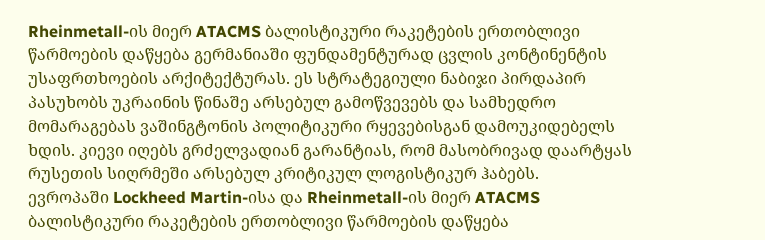Rheinmetall-ის მიერ ATACMS ბალისტიკური რაკეტების ერთობლივი წარმოების დაწყება გერმანიაში ფუნდამენტურად ცვლის კონტინენტის უსაფრთხოების არქიტექტურას. ეს სტრატეგიული ნაბიჯი პირდაპირ პასუხობს უკრაინის წინაშე არსებულ გამოწვევებს და სამხედრო მომარაგებას ვაშინგტონის პოლიტიკური რყევებისგან დამოუკიდებელს ხდის. კიევი იღებს გრძელვადიან გარანტიას, რომ მასობრივად დაარტყას რუსეთის სიღრმეში არსებულ კრიტიკულ ლოგისტიკურ ჰაბებს.
ევროპაში Lockheed Martin-ისა და Rheinmetall-ის მიერ ATACMS ბალისტიკური რაკეტების ერთობლივი წარმოების დაწყება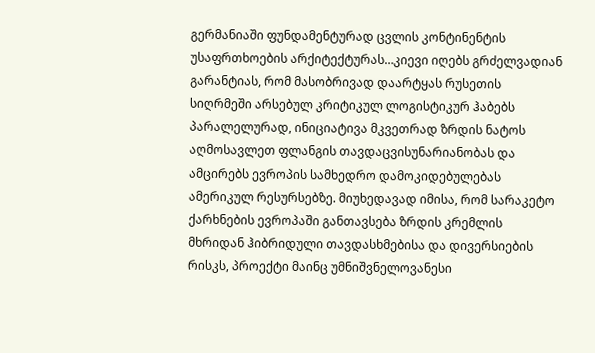გერმანიაში ფუნდამენტურად ცვლის კონტინენტის უსაფრთხოების არქიტექტურას…კიევი იღებს გრძელვადიან გარანტიას, რომ მასობრივად დაარტყას რუსეთის სიღრმეში არსებულ კრიტიკულ ლოგისტიკურ ჰაბებს
პარალელურად, ინიციატივა მკვეთრად ზრდის ნატოს აღმოსავლეთ ფლანგის თავდაცვისუნარიანობას და ამცირებს ევროპის სამხედრო დამოკიდებულებას ამერიკულ რესურსებზე. მიუხედავად იმისა, რომ სარაკეტო ქარხნების ევროპაში განთავსება ზრდის კრემლის მხრიდან ჰიბრიდული თავდასხმებისა და დივერსიების რისკს, პროექტი მაინც უმნიშვნელოვანესი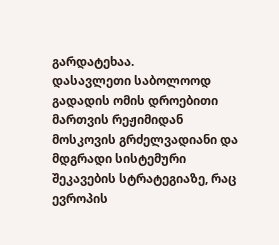გარდატეხაა.
დასავლეთი საბოლოოდ გადადის ომის დროებითი მართვის რეჟიმიდან მოსკოვის გრძელვადიანი და მდგრადი სისტემური შეკავების სტრატეგიაზე, რაც ევროპის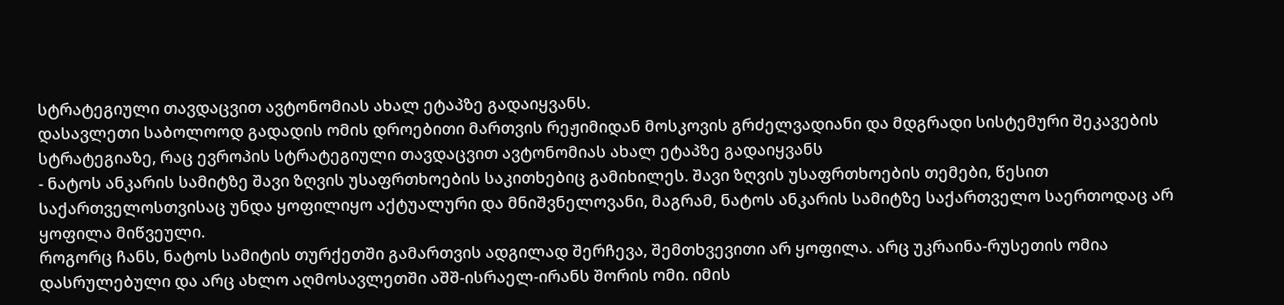სტრატეგიული თავდაცვით ავტონომიას ახალ ეტაპზე გადაიყვანს.
დასავლეთი საბოლოოდ გადადის ომის დროებითი მართვის რეჟიმიდან მოსკოვის გრძელვადიანი და მდგრადი სისტემური შეკავების სტრატეგიაზე, რაც ევროპის სტრატეგიული თავდაცვით ავტონომიას ახალ ეტაპზე გადაიყვანს
- ნატოს ანკარის სამიტზე შავი ზღვის უსაფრთხოების საკითხებიც გამიხილეს. შავი ზღვის უსაფრთხოების თემები, წესით საქართველოსთვისაც უნდა ყოფილიყო აქტუალური და მნიშვნელოვანი, მაგრამ, ნატოს ანკარის სამიტზე საქართველო საერთოდაც არ ყოფილა მიწვეული.
როგორც ჩანს, ნატოს სამიტის თურქეთში გამართვის ადგილად შერჩევა, შემთხვევითი არ ყოფილა. არც უკრაინა-რუსეთის ომია დასრულებული და არც ახლო აღმოსავლეთში აშშ-ისრაელ-ირანს შორის ომი. იმის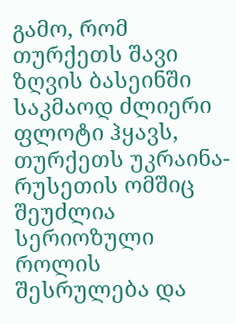გამო, რომ თურქეთს შავი ზღვის ბასეინში საკმაოდ ძლიერი ფლოტი ჰყავს, თურქეთს უკრაინა-რუსეთის ომშიც შეუძლია სერიოზული როლის შესრულება და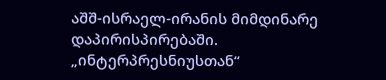აშშ-ისრაელ-ირანის მიმდინარე დაპირისპირებაში.
„ინტერპრესნიუსთან“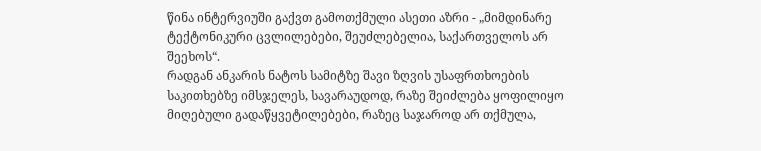წინა ინტერვიუში გაქვთ გამოთქმული ასეთი აზრი - „მიმდინარე ტექტონიკური ცვლილებები, შეუძლებელია, საქართველოს არ შეეხოს“.
რადგან ანკარის ნატოს სამიტზე შავი ზღვის უსაფრთხოების საკითხებზე იმსჯელეს, სავარაუდოდ, რაზე შეიძლება ყოფილიყო მიღებული გადაწყვეტილებები, რაზეც საჯაროდ არ თქმულა,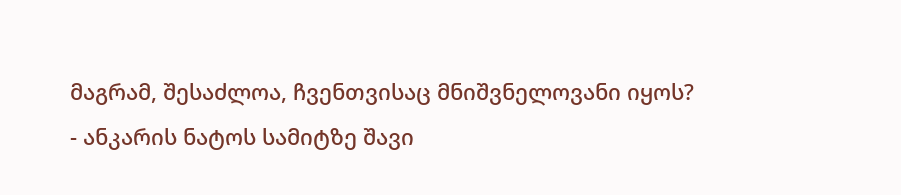მაგრამ, შესაძლოა, ჩვენთვისაც მნიშვნელოვანი იყოს?
- ანკარის ნატოს სამიტზე შავი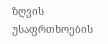ზღვის უსაფრთხოების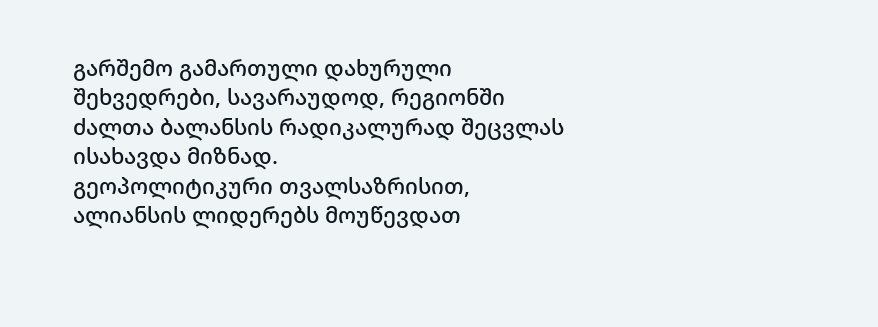გარშემო გამართული დახურული შეხვედრები, სავარაუდოდ, რეგიონში ძალთა ბალანსის რადიკალურად შეცვლას ისახავდა მიზნად.
გეოპოლიტიკური თვალსაზრისით, ალიანსის ლიდერებს მოუწევდათ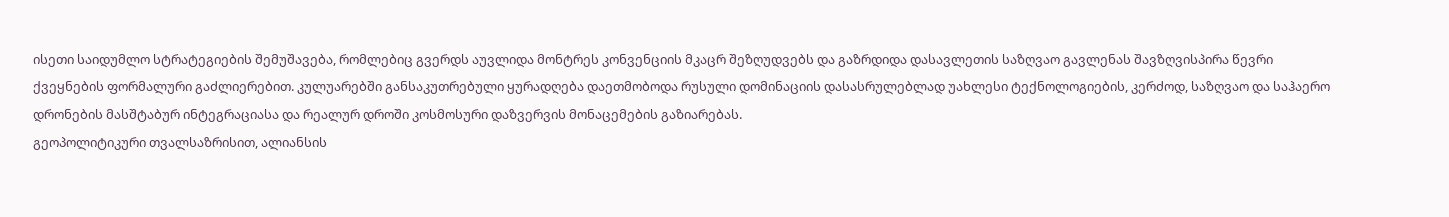ისეთი საიდუმლო სტრატეგიების შემუშავება, რომლებიც გვერდს აუვლიდა მონტრეს კონვენციის მკაცრ შეზღუდვებს და გაზრდიდა დასავლეთის საზღვაო გავლენას შავზღვისპირა წევრი ქვეყნების ფორმალური გაძლიერებით. კულუარებში განსაკუთრებული ყურადღება დაეთმობოდა რუსული დომინაციის დასასრულებლად უახლესი ტექნოლოგიების, კერძოდ, საზღვაო და საჰაერო დრონების მასშტაბურ ინტეგრაციასა და რეალურ დროში კოსმოსური დაზვერვის მონაცემების გაზიარებას.
გეოპოლიტიკური თვალსაზრისით, ალიანსის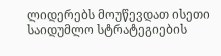ლიდერებს მოუწევდათ ისეთი საიდუმლო სტრატეგიების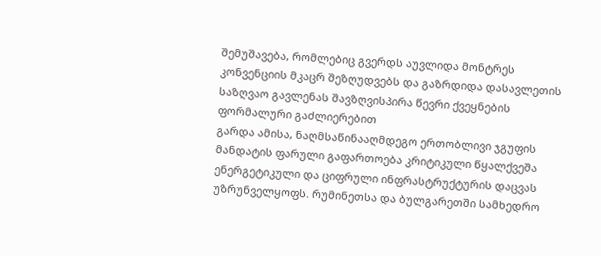შემუშავება, რომლებიც გვერდს აუვლიდა მონტრეს კონვენციის მკაცრ შეზღუდვებს და გაზრდიდა დასავლეთის საზღვაო გავლენას შავზღვისპირა წევრი ქვეყნების ფორმალური გაძლიერებით
გარდა ამისა, ნაღმსაწინააღმდეგო ერთობლივი ჯგუფის მანდატის ფარული გაფართოება კრიტიკული წყალქვეშა ენერგეტიკული და ციფრული ინფრასტრუქტურის დაცვას უზრუნველყოფს. რუმინეთსა და ბულგარეთში სამხედრო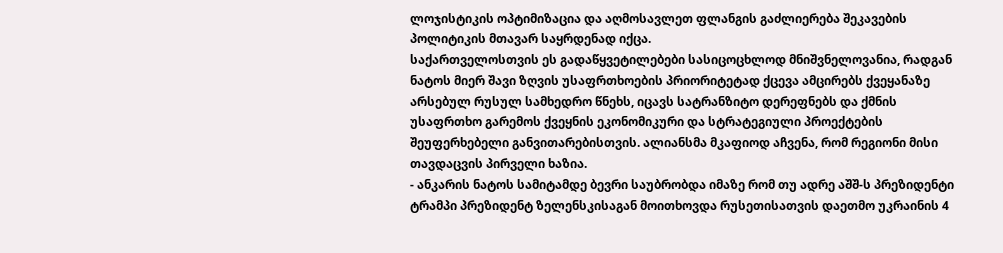ლოჯისტიკის ოპტიმიზაცია და აღმოსავლეთ ფლანგის გაძლიერება შეკავების პოლიტიკის მთავარ საყრდენად იქცა.
საქართველოსთვის ეს გადაწყვეტილებები სასიცოცხლოდ მნიშვნელოვანია, რადგან ნატოს მიერ შავი ზღვის უსაფრთხოების პრიორიტეტად ქცევა ამცირებს ქვეყანაზე არსებულ რუსულ სამხედრო წნეხს, იცავს სატრანზიტო დერეფნებს და ქმნის უსაფრთხო გარემოს ქვეყნის ეკონომიკური და სტრატეგიული პროექტების შეუფერხებელი განვითარებისთვის. ალიანსმა მკაფიოდ აჩვენა, რომ რეგიონი მისი თავდაცვის პირველი ხაზია.
- ანკარის ნატოს სამიტამდე ბევრი საუბრობდა იმაზე რომ თუ ადრე აშშ-ს პრეზიდენტი ტრამპი პრეზიდენტ ზელენსკისაგან მოითხოვდა რუსეთისათვის დაეთმო უკრაინის 4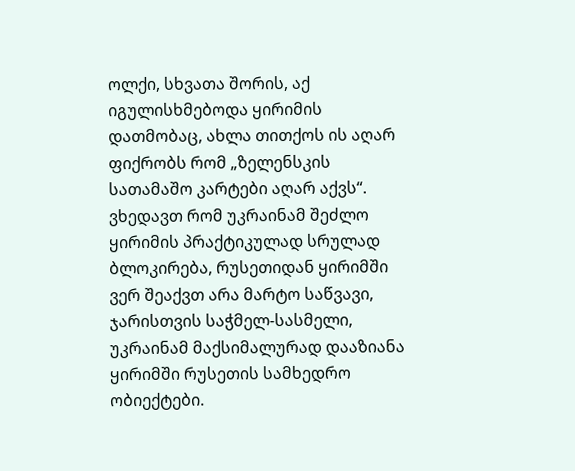ოლქი, სხვათა შორის, აქ იგულისხმებოდა ყირიმის დათმობაც, ახლა თითქოს ის აღარ ფიქრობს რომ „ზელენსკის სათამაშო კარტები აღარ აქვს“.
ვხედავთ რომ უკრაინამ შეძლო ყირიმის პრაქტიკულად სრულად ბლოკირება, რუსეთიდან ყირიმში ვერ შეაქვთ არა მარტო საწვავი, ჯარისთვის საჭმელ-სასმელი, უკრაინამ მაქსიმალურად დააზიანა ყირიმში რუსეთის სამხედრო ობიექტები.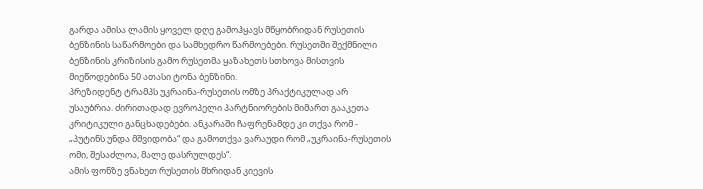გარდა ამისა ლამის ყოველ დღე გამოჰყავს მწყობრიდან რუსეთის ბენზინის საწარმოები და სამხედრო წარმოებები. რუსეთში შექმნილი ბენზინის კრიზისის გამო რუსეთმა ყაზახეთს სთხოვა მისთვის მიეწოდებინა 50 ათასი ტონა ბენზინი.
პრეზიდენტ ტრამპს უკრაინა-რუსეთის ომზე პრაქტიკულად არ უსაუბრია. ძირითადად ევროპელი პარტნიორების მიმართ გააკეთა კრიტიკული განცხადებები. ანკარაში ჩაფრენამდე კი თქვა რომ - „პუტინს უნდა მშვიდობა“ და გამოთქვა ვარაუდი რომ „უკრაინა-რუსეთის ომი, შესაძლოა, მალე დასრულდეს“.
ამის ფონზე ვნახეთ რუსეთის მხრიდან კიევის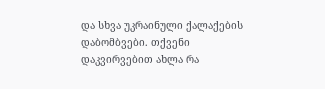და სხვა უკრაინული ქალაქების დაბომბვები. თქვენი დაკვირვებით ახლა რა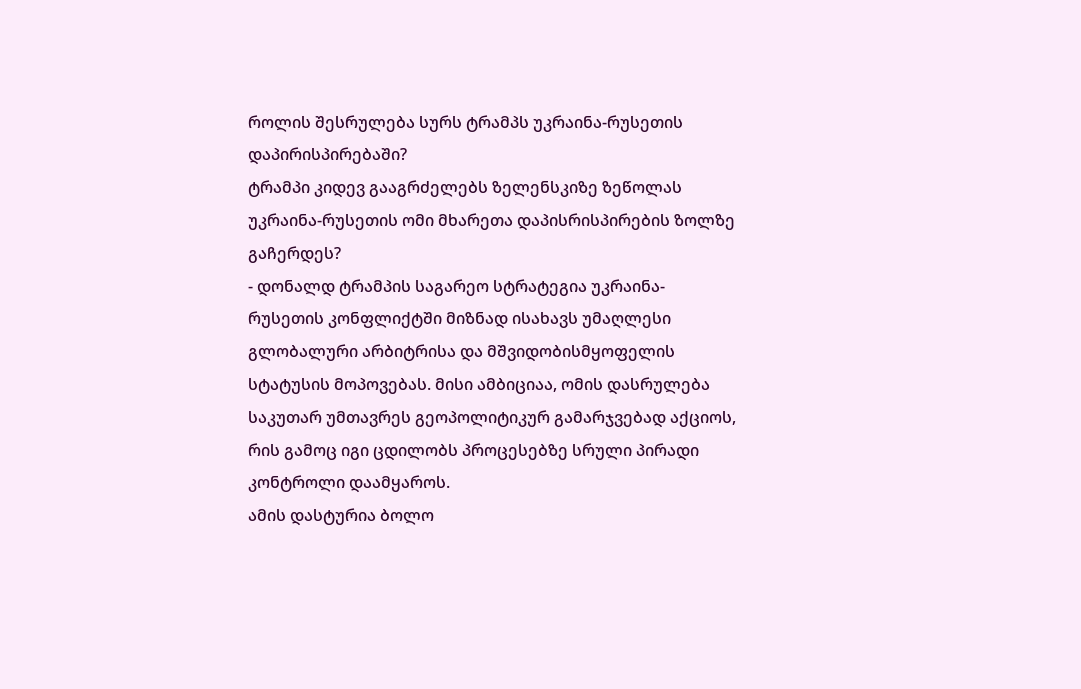როლის შესრულება სურს ტრამპს უკრაინა-რუსეთის დაპირისპირებაში?
ტრამპი კიდევ გააგრძელებს ზელენსკიზე ზეწოლას უკრაინა-რუსეთის ომი მხარეთა დაპისრისპირების ზოლზე გაჩერდეს?
- დონალდ ტრამპის საგარეო სტრატეგია უკრაინა-რუსეთის კონფლიქტში მიზნად ისახავს უმაღლესი გლობალური არბიტრისა და მშვიდობისმყოფელის სტატუსის მოპოვებას. მისი ამბიციაა, ომის დასრულება საკუთარ უმთავრეს გეოპოლიტიკურ გამარჯვებად აქციოს, რის გამოც იგი ცდილობს პროცესებზე სრული პირადი კონტროლი დაამყაროს.
ამის დასტურია ბოლო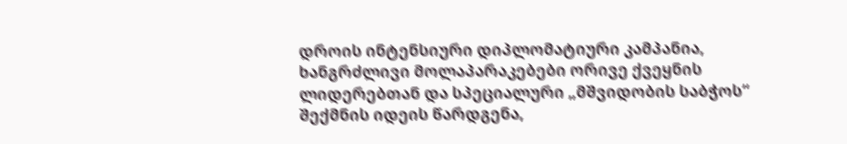დროის ინტენსიური დიპლომატიური კამპანია, ხანგრძლივი მოლაპარაკებები ორივე ქვეყნის ლიდერებთან და სპეციალური „მშვიდობის საბჭოს“ შექმნის იდეის წარდგენა,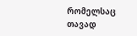რომელსაც თავად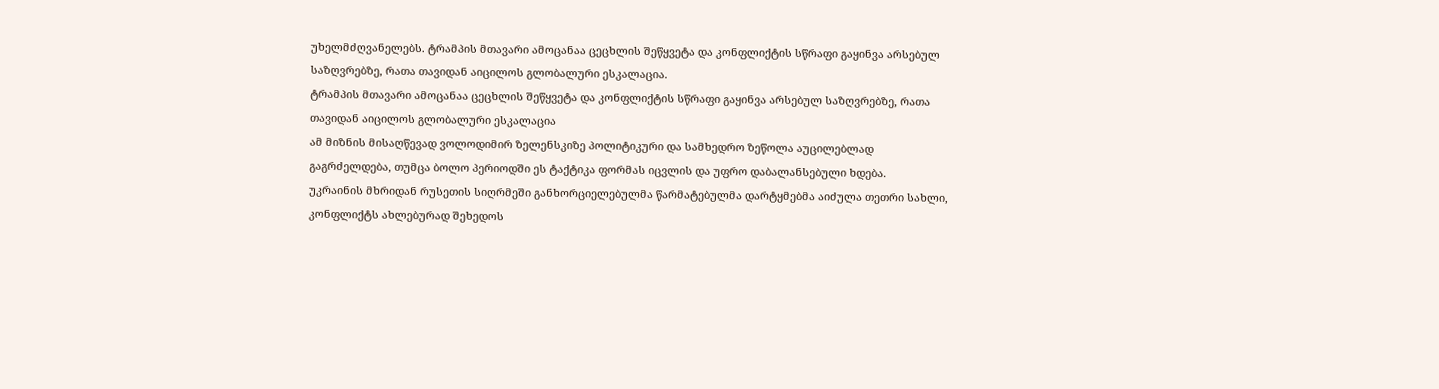უხელმძღვანელებს. ტრამპის მთავარი ამოცანაა ცეცხლის შეწყვეტა და კონფლიქტის სწრაფი გაყინვა არსებულ საზღვრებზე, რათა თავიდან აიცილოს გლობალური ესკალაცია.
ტრამპის მთავარი ამოცანაა ცეცხლის შეწყვეტა და კონფლიქტის სწრაფი გაყინვა არსებულ საზღვრებზე, რათა თავიდან აიცილოს გლობალური ესკალაცია
ამ მიზნის მისაღწევად ვოლოდიმირ ზელენსკიზე პოლიტიკური და სამხედრო ზეწოლა აუცილებლად გაგრძელდება, თუმცა ბოლო პერიოდში ეს ტაქტიკა ფორმას იცვლის და უფრო დაბალანსებული ხდება.
უკრაინის მხრიდან რუსეთის სიღრმეში განხორციელებულმა წარმატებულმა დარტყმებმა აიძულა თეთრი სახლი, კონფლიქტს ახლებურად შეხედოს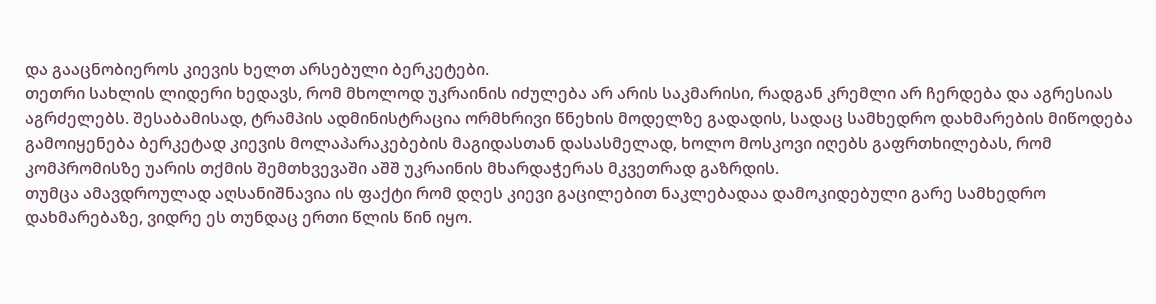და გააცნობიეროს კიევის ხელთ არსებული ბერკეტები.
თეთრი სახლის ლიდერი ხედავს, რომ მხოლოდ უკრაინის იძულება არ არის საკმარისი, რადგან კრემლი არ ჩერდება და აგრესიას აგრძელებს. შესაბამისად, ტრამპის ადმინისტრაცია ორმხრივი წნეხის მოდელზე გადადის, სადაც სამხედრო დახმარების მიწოდება გამოიყენება ბერკეტად კიევის მოლაპარაკებების მაგიდასთან დასასმელად, ხოლო მოსკოვი იღებს გაფრთხილებას, რომ კომპრომისზე უარის თქმის შემთხვევაში აშშ უკრაინის მხარდაჭერას მკვეთრად გაზრდის.
თუმცა ამავდროულად აღსანიშნავია ის ფაქტი რომ დღეს კიევი გაცილებით ნაკლებადაა დამოკიდებული გარე სამხედრო დახმარებაზე, ვიდრე ეს თუნდაც ერთი წლის წინ იყო.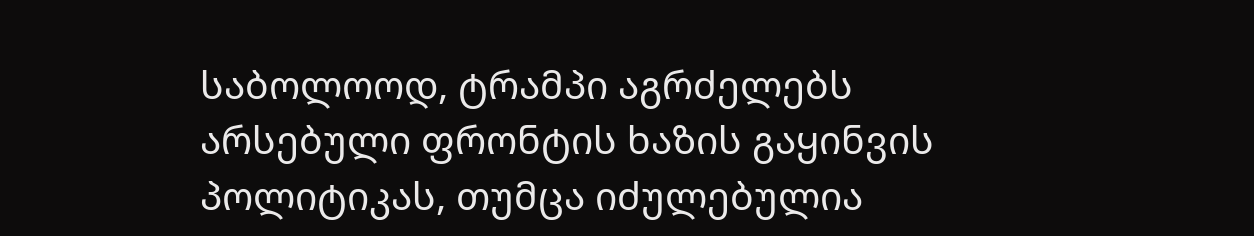საბოლოოდ, ტრამპი აგრძელებს არსებული ფრონტის ხაზის გაყინვის პოლიტიკას, თუმცა იძულებულია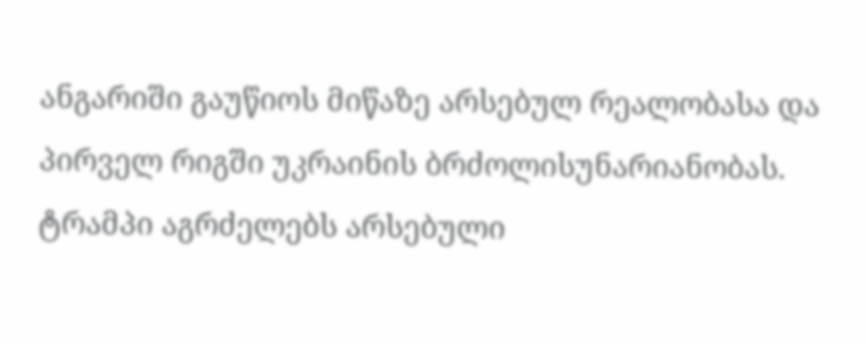ანგარიში გაუწიოს მიწაზე არსებულ რეალობასა და პირველ რიგში უკრაინის ბრძოლისუნარიანობას.
ტრამპი აგრძელებს არსებული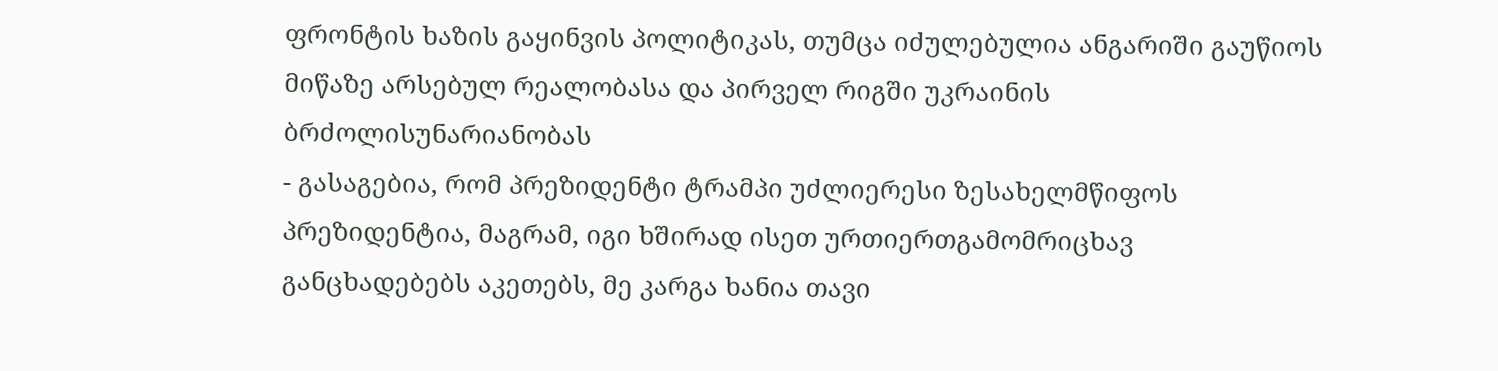ფრონტის ხაზის გაყინვის პოლიტიკას, თუმცა იძულებულია ანგარიში გაუწიოს მიწაზე არსებულ რეალობასა და პირველ რიგში უკრაინის ბრძოლისუნარიანობას
- გასაგებია, რომ პრეზიდენტი ტრამპი უძლიერესი ზესახელმწიფოს პრეზიდენტია, მაგრამ, იგი ხშირად ისეთ ურთიერთგამომრიცხავ განცხადებებს აკეთებს, მე კარგა ხანია თავი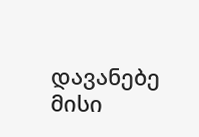დავანებე მისი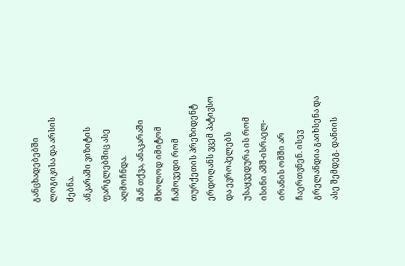განცხადებებში ლოგიკისა და არსის ძებნა.
ანკარაში ვიზიტის ფარგლებშიც ასე აღმოჩნდა.
მან თქვა, ანაკარაში მხოლოდ იმიტომ ჩამოვედი რომ თურქეთის პრეზიდენტ ერდოღანს ვცემ პატივსო და ევროპელებს უსაყვედურა ის რომ ისინი აშშ-ისრაელ-ირანის ომში არ ჩაერთვნენ. ისევ გრელანდია გაიხსენა და ასე შემდეგ. დანიის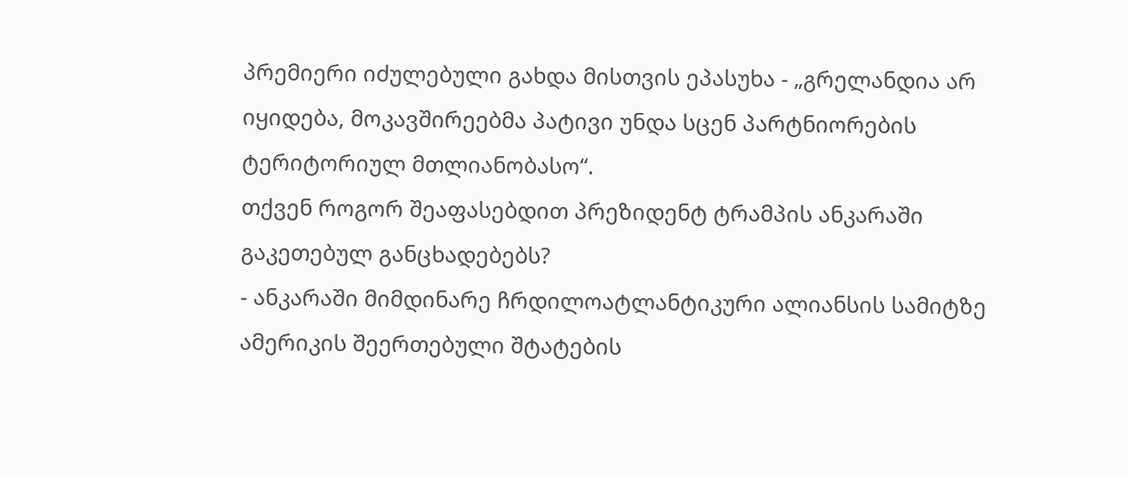პრემიერი იძულებული გახდა მისთვის ეპასუხა - „გრელანდია არ იყიდება, მოკავშირეებმა პატივი უნდა სცენ პარტნიორების ტერიტორიულ მთლიანობასო“.
თქვენ როგორ შეაფასებდით პრეზიდენტ ტრამპის ანკარაში გაკეთებულ განცხადებებს?
- ანკარაში მიმდინარე ჩრდილოატლანტიკური ალიანსის სამიტზე ამერიკის შეერთებული შტატების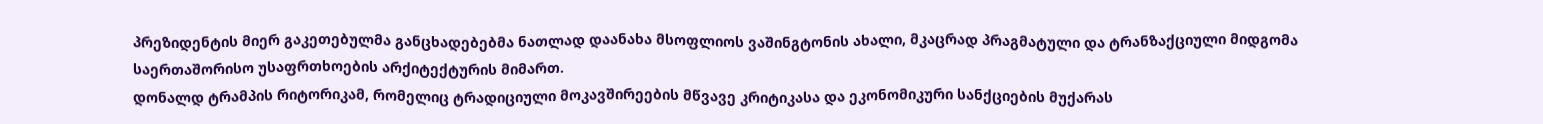პრეზიდენტის მიერ გაკეთებულმა განცხადებებმა ნათლად დაანახა მსოფლიოს ვაშინგტონის ახალი, მკაცრად პრაგმატული და ტრანზაქციული მიდგომა საერთაშორისო უსაფრთხოების არქიტექტურის მიმართ.
დონალდ ტრამპის რიტორიკამ, რომელიც ტრადიციული მოკავშირეების მწვავე კრიტიკასა და ეკონომიკური სანქციების მუქარას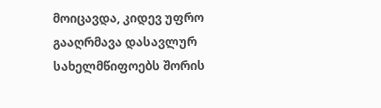მოიცავდა, კიდევ უფრო გააღრმავა დასავლურ სახელმწიფოებს შორის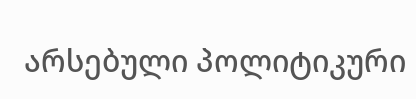არსებული პოლიტიკური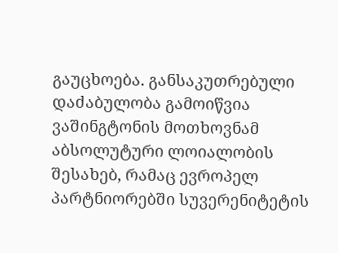გაუცხოება. განსაკუთრებული დაძაბულობა გამოიწვია ვაშინგტონის მოთხოვნამ აბსოლუტური ლოიალობის შესახებ, რამაც ევროპელ პარტნიორებში სუვერენიტეტის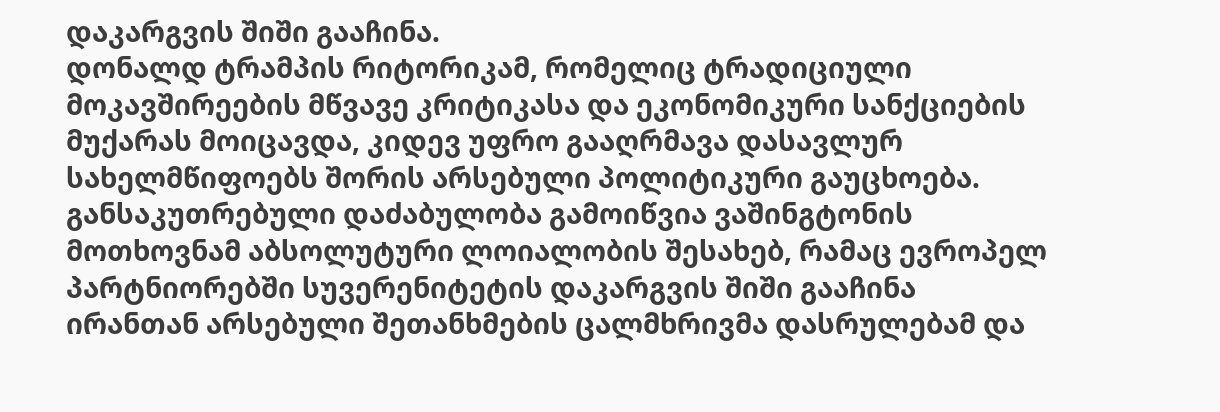დაკარგვის შიში გააჩინა.
დონალდ ტრამპის რიტორიკამ, რომელიც ტრადიციული მოკავშირეების მწვავე კრიტიკასა და ეკონომიკური სანქციების მუქარას მოიცავდა, კიდევ უფრო გააღრმავა დასავლურ სახელმწიფოებს შორის არსებული პოლიტიკური გაუცხოება. განსაკუთრებული დაძაბულობა გამოიწვია ვაშინგტონის მოთხოვნამ აბსოლუტური ლოიალობის შესახებ, რამაც ევროპელ პარტნიორებში სუვერენიტეტის დაკარგვის შიში გააჩინა
ირანთან არსებული შეთანხმების ცალმხრივმა დასრულებამ და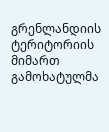გრენლანდიის ტერიტორიის მიმართ გამოხატულმა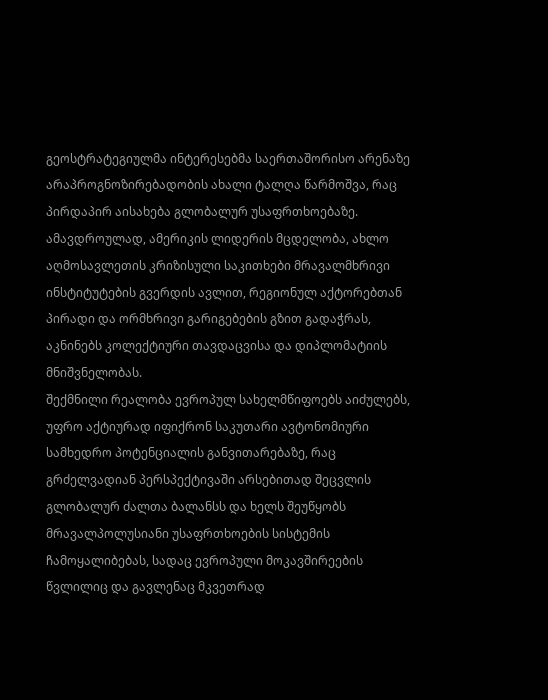გეოსტრატეგიულმა ინტერესებმა საერთაშორისო არენაზე არაპროგნოზირებადობის ახალი ტალღა წარმოშვა, რაც პირდაპირ აისახება გლობალურ უსაფრთხოებაზე.
ამავდროულად, ამერიკის ლიდერის მცდელობა, ახლო აღმოსავლეთის კრიზისული საკითხები მრავალმხრივი ინსტიტუტების გვერდის ავლით, რეგიონულ აქტორებთან პირადი და ორმხრივი გარიგებების გზით გადაჭრას, აკნინებს კოლექტიური თავდაცვისა და დიპლომატიის მნიშვნელობას.
შექმნილი რეალობა ევროპულ სახელმწიფოებს აიძულებს, უფრო აქტიურად იფიქრონ საკუთარი ავტონომიური სამხედრო პოტენციალის განვითარებაზე, რაც გრძელვადიან პერსპექტივაში არსებითად შეცვლის გლობალურ ძალთა ბალანსს და ხელს შეუწყობს მრავალპოლუსიანი უსაფრთხოების სისტემის ჩამოყალიბებას, სადაც ევროპული მოკავშირეების წვლილიც და გავლენაც მკვეთრად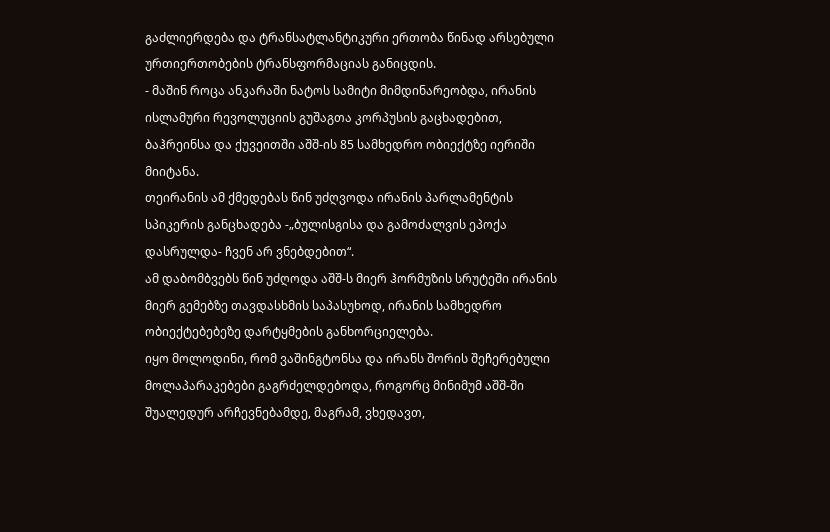გაძლიერდება და ტრანსატლანტიკური ერთობა წინად არსებული ურთიერთობების ტრანსფორმაციას განიცდის.
- მაშინ როცა ანკარაში ნატოს სამიტი მიმდინარეობდა, ირანის ისლამური რევოლუციის გუშაგთა კორპუსის გაცხადებით, ბაჰრეინსა და ქუვეითში აშშ-ის 85 სამხედრო ობიექტზე იერიში მიიტანა.
თეირანის ამ ქმედებას წინ უძღვოდა ირანის პარლამენტის სპიკერის განცხადება -„ბულისგისა და გამოძალვის ეპოქა დასრულდა- ჩვენ არ ვნებდებით“.
ამ დაბომბვებს წინ უძღოდა აშშ-ს მიერ ჰორმუზის სრუტეში ირანის მიერ გემებზე თავდასხმის საპასუხოდ, ირანის სამხედრო ობიექტებებეზე დარტყმების განხორციელება.
იყო მოლოდინი, რომ ვაშინგტონსა და ირანს შორის შეჩერებული მოლაპარაკებები გაგრძელდებოდა, როგორც მინიმუმ აშშ-ში შუალედურ არჩევნებამდე, მაგრამ, ვხედავთ,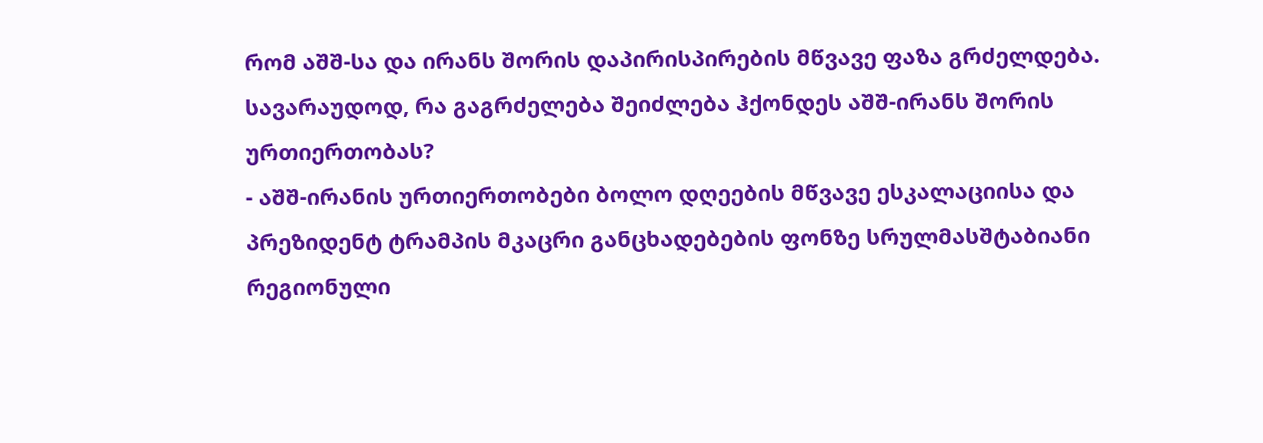რომ აშშ-სა და ირანს შორის დაპირისპირების მწვავე ფაზა გრძელდება.
სავარაუდოდ, რა გაგრძელება შეიძლება ჰქონდეს აშშ-ირანს შორის ურთიერთობას?
- აშშ-ირანის ურთიერთობები ბოლო დღეების მწვავე ესკალაციისა და პრეზიდენტ ტრამპის მკაცრი განცხადებების ფონზე სრულმასშტაბიანი რეგიონული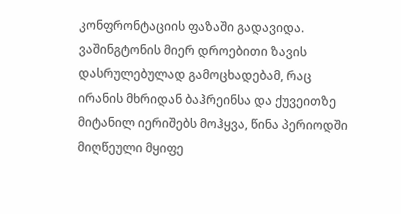კონფრონტაციის ფაზაში გადავიდა.
ვაშინგტონის მიერ დროებითი ზავის დასრულებულად გამოცხადებამ, რაც ირანის მხრიდან ბაჰრეინსა და ქუვეითზე მიტანილ იერიშებს მოჰყვა, წინა პერიოდში მიღწეული მყიფე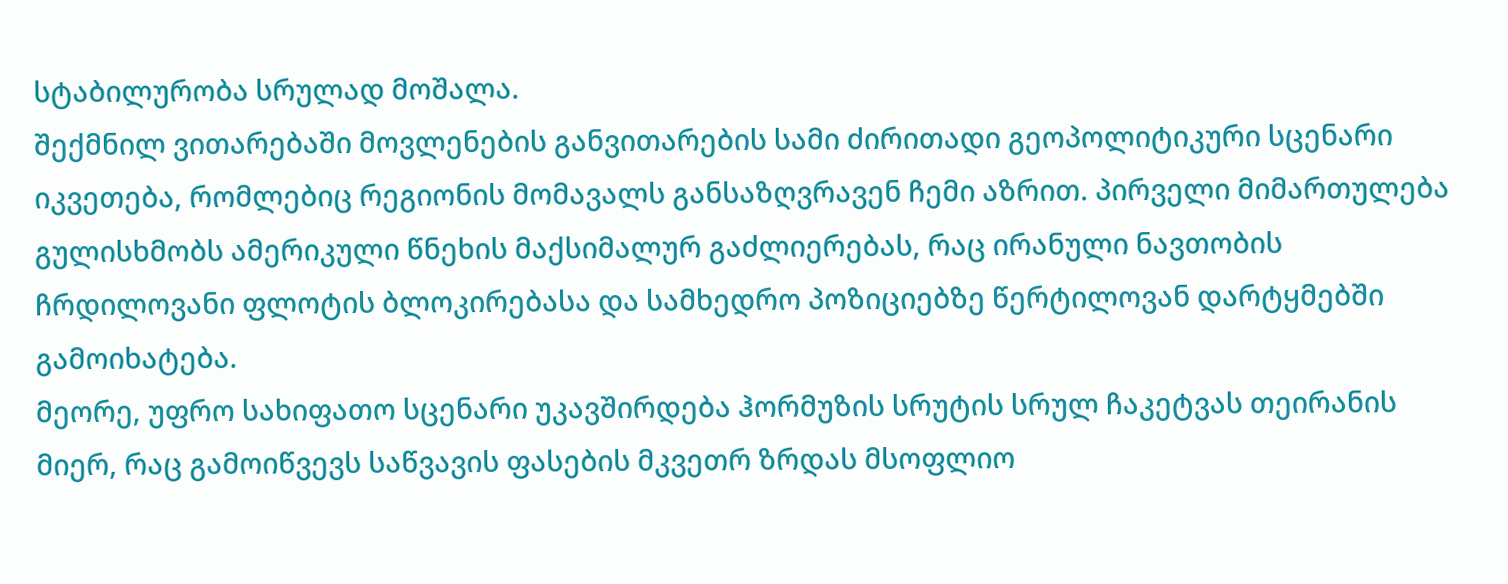სტაბილურობა სრულად მოშალა.
შექმნილ ვითარებაში მოვლენების განვითარების სამი ძირითადი გეოპოლიტიკური სცენარი იკვეთება, რომლებიც რეგიონის მომავალს განსაზღვრავენ ჩემი აზრით. პირველი მიმართულება გულისხმობს ამერიკული წნეხის მაქსიმალურ გაძლიერებას, რაც ირანული ნავთობის ჩრდილოვანი ფლოტის ბლოკირებასა და სამხედრო პოზიციებზე წერტილოვან დარტყმებში გამოიხატება.
მეორე, უფრო სახიფათო სცენარი უკავშირდება ჰორმუზის სრუტის სრულ ჩაკეტვას თეირანის მიერ, რაც გამოიწვევს საწვავის ფასების მკვეთრ ზრდას მსოფლიო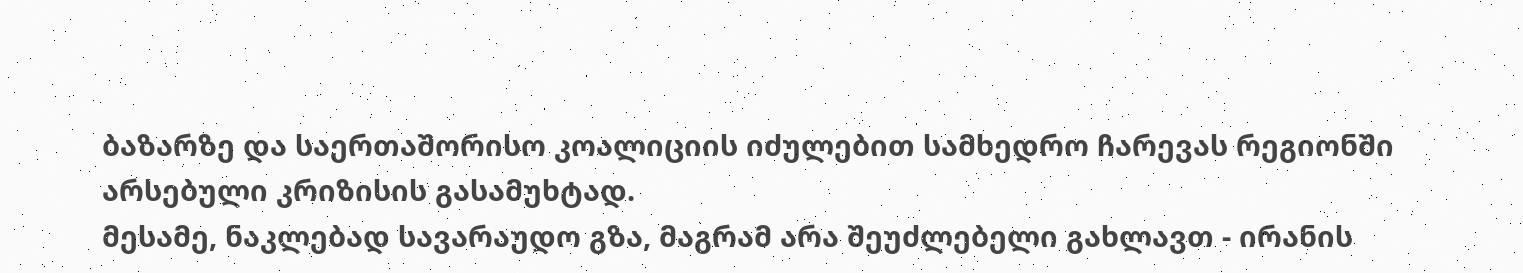ბაზარზე და საერთაშორისო კოალიციის იძულებით სამხედრო ჩარევას რეგიონში არსებული კრიზისის გასამუხტად.
მესამე, ნაკლებად სავარაუდო გზა, მაგრამ არა შეუძლებელი გახლავთ - ირანის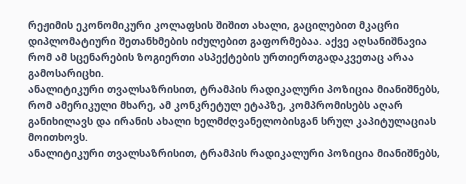რეჟიმის ეკონომიკური კოლაფსის შიშით ახალი, გაცილებით მკაცრი დიპლომატიური შეთანხმების იძულებით გაფორმებაა. აქვე აღსანიშნავია რომ ამ სცენარების ზოგიერთი ასპექტების ურთიერთგადაკვეთაც არაა გამოსარიცხი.
ანალიტიკური თვალსაზრისით, ტრამპის რადიკალური პოზიცია მიანიშნებს, რომ ამერიკული მხარე, ამ კონკრეტულ ეტაპზე, კომპრომისებს აღარ განიხილავს და ირანის ახალი ხელმძღვანელობისგან სრულ კაპიტულაციას მოითხოვს.
ანალიტიკური თვალსაზრისით, ტრამპის რადიკალური პოზიცია მიანიშნებს,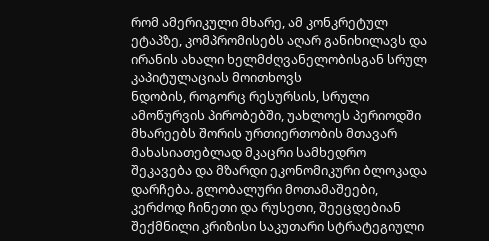რომ ამერიკული მხარე, ამ კონკრეტულ ეტაპზე, კომპრომისებს აღარ განიხილავს და ირანის ახალი ხელმძღვანელობისგან სრულ კაპიტულაციას მოითხოვს
ნდობის, როგორც რესურსის, სრული ამოწურვის პირობებში, უახლოეს პერიოდში მხარეებს შორის ურთიერთობის მთავარ მახასიათებლად მკაცრი სამხედრო შეკავება და მზარდი ეკონომიკური ბლოკადა დარჩება. გლობალური მოთამაშეები, კერძოდ ჩინეთი და რუსეთი, შეეცდებიან შექმნილი კრიზისი საკუთარი სტრატეგიული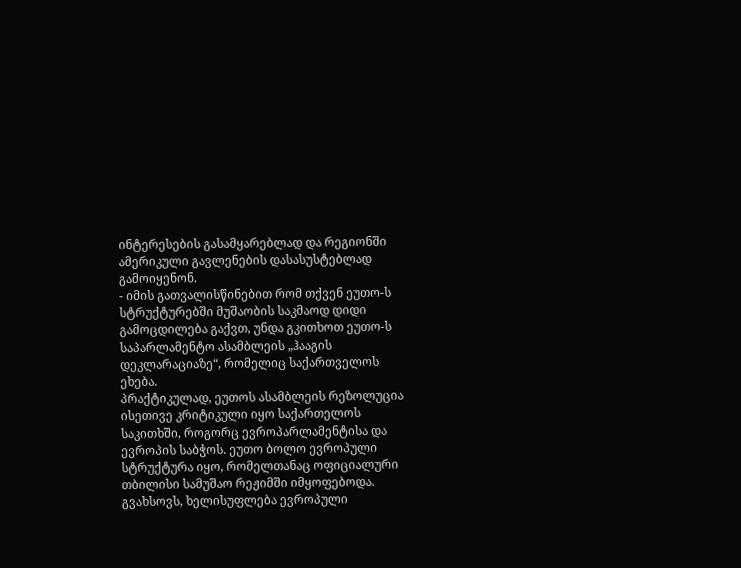ინტერესების გასამყარებლად და რეგიონში ამერიკული გავლენების დასასუსტებლად გამოიყენონ.
- იმის გათვალისწინებით რომ თქვენ ეუთო-ს სტრუქტურებში მუშაობის საკმაოდ დიდი გამოცდილება გაქვთ, უნდა გკითხოთ ეუთო-ს საპარლამენტო ასამბლეის „ჰააგის დეკლარაციაზე“, რომელიც საქართველოს ეხება.
პრაქტიკულად, ეუთოს ასამბლეის რეზოლუცია ისეთივე კრიტიკული იყო საქართელოს საკითხში, როგორც ევროპარლამენტისა და ევროპის საბჭოს. ეუთო ბოლო ევროპული სტრუქტურა იყო, რომელთანაც ოფიციალური თბილისი სამუშაო რეჟიმში იმყოფებოდა.
გვახსოვს, ხელისუფლება ევროპული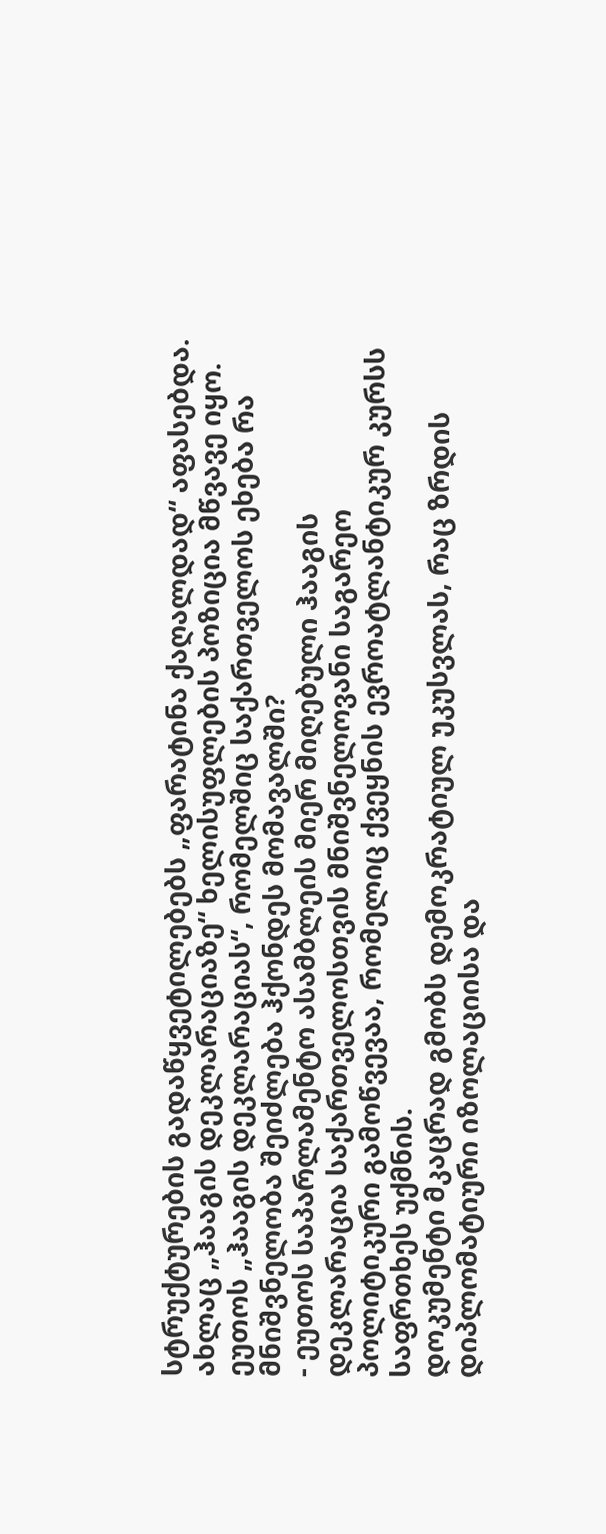სტრუქტურების გადაწყვეტილებებს „ფარატინა ქაღალდად“ აფასებდა. ახლაც „ჰააგის დეკლარაციაზე“ ხელისუფლების პოზიცია მწვავე იყო.
ეუთოს „ჰააგის დეკლარაციას“, რომელშიც საქართველოს ეხება რა მნიშვნელობა შეიძლება ჰქონდეს მომავალში?
- ეუთოს საპარლამენტო ასამბლეის მიერ მიღებული ჰააგის დეკლარაცია საქართველოსთვის მნიშვნელოვანი საგარეო პოლიტიკური გამოწვევაა, რომელიც ქვეყნის ევროატლანტიკურ კურსს საფრთხეს უქმნის.
დოკუმენტი მკაცრად გმობს დემოკრატიულ უკუსვლას, რაც ზრდის დიპლომატიური იზოლაციისა და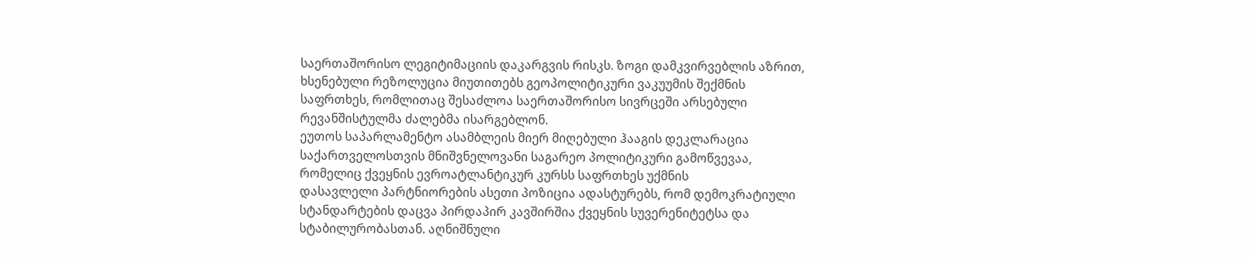საერთაშორისო ლეგიტიმაციის დაკარგვის რისკს. ზოგი დამკვირვებლის აზრით, ხსენებული რეზოლუცია მიუთითებს გეოპოლიტიკური ვაკუუმის შექმნის საფრთხეს, რომლითაც შესაძლოა საერთაშორისო სივრცეში არსებული რევანშისტულმა ძალებმა ისარგებლონ.
ეუთოს საპარლამენტო ასამბლეის მიერ მიღებული ჰააგის დეკლარაცია საქართველოსთვის მნიშვნელოვანი საგარეო პოლიტიკური გამოწვევაა, რომელიც ქვეყნის ევროატლანტიკურ კურსს საფრთხეს უქმნის
დასავლელი პარტნიორების ასეთი პოზიცია ადასტურებს, რომ დემოკრატიული სტანდარტების დაცვა პირდაპირ კავშირშია ქვეყნის სუვერენიტეტსა და სტაბილურობასთან. აღნიშნული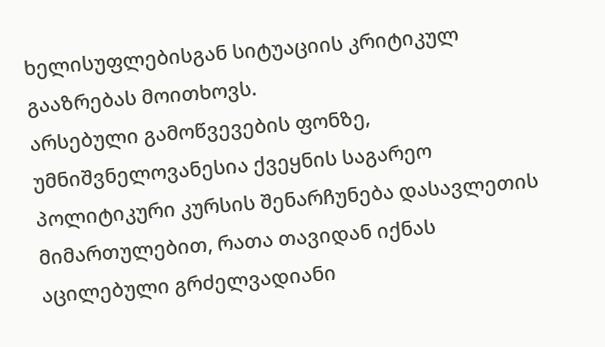ხელისუფლებისგან სიტუაციის კრიტიკულ გააზრებას მოითხოვს.
არსებული გამოწვევების ფონზე, უმნიშვნელოვანესია ქვეყნის საგარეო პოლიტიკური კურსის შენარჩუნება დასავლეთის მიმართულებით, რათა თავიდან იქნას აცილებული გრძელვადიანი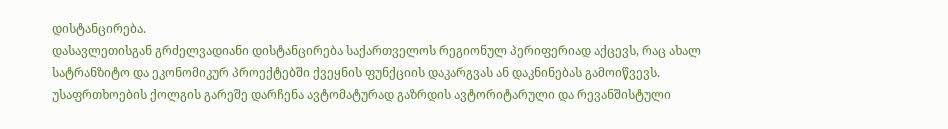დისტანცირება.
დასავლეთისგან გრძელვადიანი დისტანცირება საქართველოს რეგიონულ პერიფერიად აქცევს, რაც ახალ სატრანზიტო და ეკონომიკურ პროექტებში ქვეყნის ფუნქციის დაკარგვას ან დაკნინებას გამოიწვევს. უსაფრთხოების ქოლგის გარეშე დარჩენა ავტომატურად გაზრდის ავტორიტარული და რევანშისტული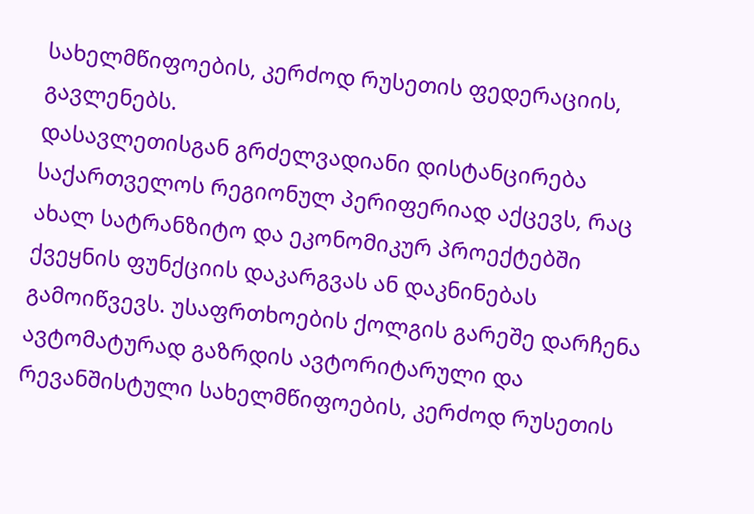სახელმწიფოების, კერძოდ რუსეთის ფედერაციის, გავლენებს.
დასავლეთისგან გრძელვადიანი დისტანცირება საქართველოს რეგიონულ პერიფერიად აქცევს, რაც ახალ სატრანზიტო და ეკონომიკურ პროექტებში ქვეყნის ფუნქციის დაკარგვას ან დაკნინებას გამოიწვევს. უსაფრთხოების ქოლგის გარეშე დარჩენა ავტომატურად გაზრდის ავტორიტარული და რევანშისტული სახელმწიფოების, კერძოდ რუსეთის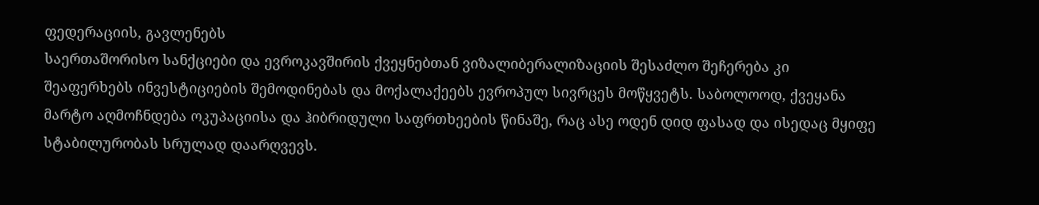ფედერაციის, გავლენებს
საერთაშორისო სანქციები და ევროკავშირის ქვეყნებთან ვიზალიბერალიზაციის შესაძლო შეჩერება კი შეაფერხებს ინვესტიციების შემოდინებას და მოქალაქეებს ევროპულ სივრცეს მოწყვეტს. საბოლოოდ, ქვეყანა მარტო აღმოჩნდება ოკუპაციისა და ჰიბრიდული საფრთხეების წინაშე, რაც ასე ოდენ დიდ ფასად და ისედაც მყიფე სტაბილურობას სრულად დაარღვევს.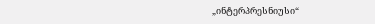„ინტერპრესნიუსი“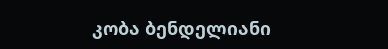კობა ბენდელიანი